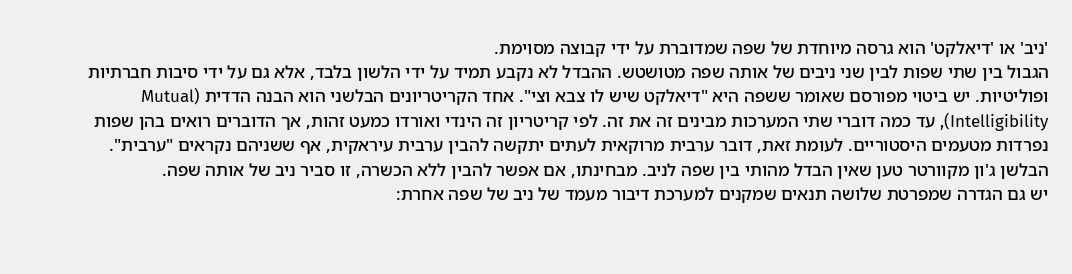'ניב' או 'דיאלקט' הוא גרסה מיוחדת של שפה שמדוברת על ידי קבוצה מסוימת.
הגבול בין שתי שפות לבין שני ניבים של אותה שפה מטושטש. ההבדל לא נקבע תמיד על ידי הלשון בלבד, אלא גם על ידי סיבות חברתיות ופוליטיות. יש ביטוי מפורסם שאומר ששפה היא "דיאלקט שיש לו צבא וצי". אחד הקריטריונים הבלשני הוא הבנה הדדית (Mutual Intelligibility), עד כמה דוברי שתי המערכות מבינים זה את זה. לפי קריטריון זה הינדי ואורדו כמעט זהות, אך הדוברים רואים בהן שפות נפרדות מטעמים היסטוריים. לעומת זאת, דובר ערבית מרוקאית לעתים יתקשה להבין ערבית עיראקית, אף ששניהם נקראים "ערבית".
הבלשן ג'ון מקוורטר טען שאין הבדל מהותי בין שפה לניב. מבחינתו, אם אפשר להבין ללא הכשרה, זו סביר ניב של אותה שפה.
יש גם הגדרה שמפרטת שלושה תנאים שמקנים למערכת דיבור מעמד של ניב של שפה אחרת: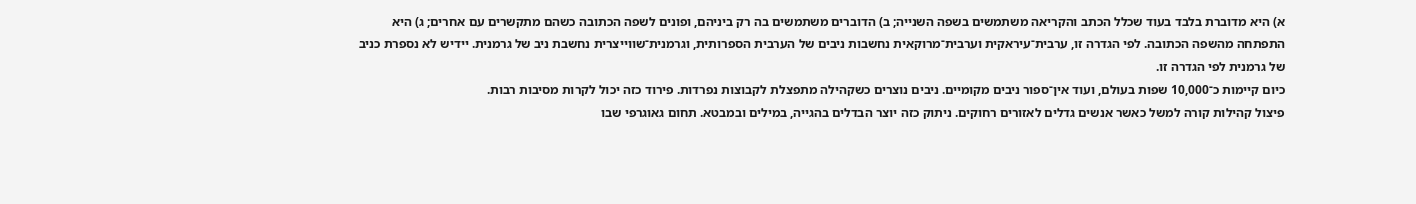א) היא מדוברת בלבד בעוד שכלל הכתב והקריאה משתמשים בשפה השנייה; ב) הדוברים משתמשים בה רק ביניהם, ופונים לשפה הכתובה כשהם מתקשרים עם אחרים; ג) היא התפתחה מהשפה הכתובה. לפי הגדרה זו, ערבית־עיראקית וערבית־מרוקאית נחשבות ניבים של הערבית הספרותית, וגרמנית־שווייצרית נחשבת ניב של גרמנית. יידיש לא נספרת כניב של גרמנית לפי הגדרה זו.
כיום קיימות כ־10,000 שפות בעולם, ועוד אין־ספור ניבים מקומיים. ניבים נוצרים כשקהילה מתפצלת לקבוצות נפרדות. פירוד כזה יכול לקרות מסיבות רבות.
פיצול קהילות קורה למשל כאשר אנשים גדלים לאזורים רחוקים. ניתוק כזה יוצר הבדלים בהגייה, במילים ובמבטא. תחום גאוגרפי שבו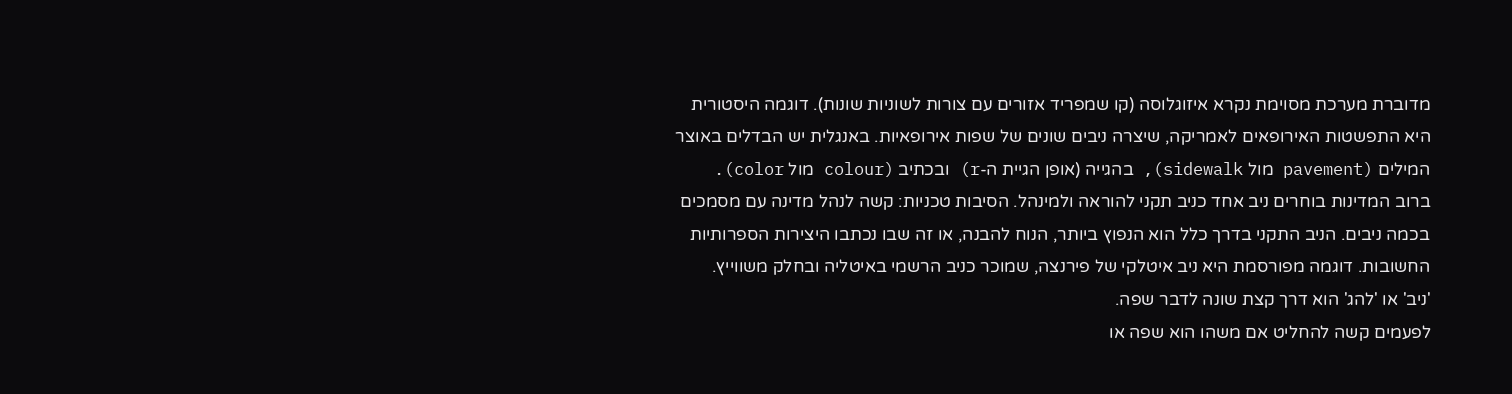מדוברת מערכת מסוימת נקרא איזוגלוסה (קו שמפריד אזורים עם צורות לשוניות שונות). דוגמה היסטורית היא התפשטות האירופאים לאמריקה, שיצרה ניבים שונים של שפות אירופאיות. באנגלית יש הבדלים באוצר המילים (pavement מול sidewalk), בהגייה (אופן הגיית ה-r) ובכתיב (colour מול color).
ברוב המדינות בוחרים ניב אחד כניב תקני להוראה ולמינהל. הסיבות טכניות: קשה לנהל מדינה עם מסמכים בכמה ניבים. הניב התקני בדרך כלל הוא הנפוץ ביותר, הנוח להבנה, או זה שבו נכתבו היצירות הספרותיות החשובות. דוגמה מפורסמת היא ניב איטלקי של פירנצה, שמוכר כניב הרשמי באיטליה ובחלק משווייץ.
'ניב' או 'להג' הוא דרך קצת שונה לדבר שפה.
לפעמים קשה להחליט אם משהו הוא שפה או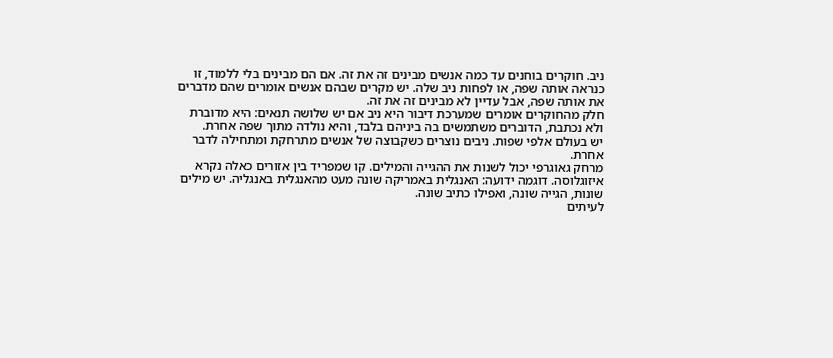ניב. חוקרים בוחנים עד כמה אנשים מבינים זה את זה. אם הם מבינים בלי ללמוד, זו כנראה אותה שפה, או לפחות ניב שלה. יש מקרים שבהם אנשים אומרים שהם מדברים את אותה שפה, אבל עדיין לא מבינים זה את זה.
חלק מהחוקרים אומרים שמערכת דיבור היא ניב אם יש שלושה תנאים: היא מדוברת ולא נכתבת, הדוברים משתמשים בה ביניהם בלבד, והיא נולדה מתוך שפה אחרת.
יש בעולם אלפי שפות. ניבים נוצרים כשקבוצה של אנשים מתרחקת ומתחילה לדבר אחרת.
מרחק גאוגרפי יכול לשנות את ההגייה והמילים. קו שמפריד בין אזורים כאלה נקרא איזוגלוסה. דוגמה ידועה: האנגלית באמריקה שונה מעט מהאנגלית באנגליה. יש מילים שונות, הגייה שונה, ואפילו כתיב שונה.
לעיתים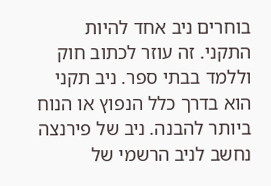בוחרים ניב אחד להיות התקני. זה עוזר לכתוב חוק וללמד בבתי ספר. ניב תקני הוא בדרך כלל הנפוץ או הנוח ביותר להבנה. ניב של פירנצה נחשב לניב הרשמי של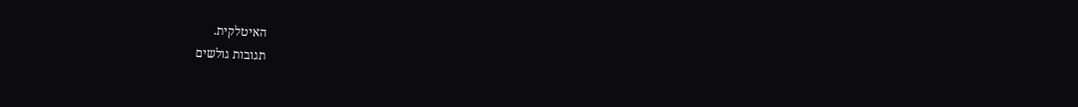האיטלקית.
תגובות גולשים